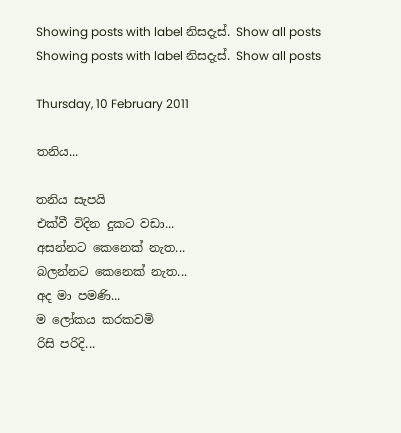Showing posts with label නිසදැස්. Show all posts
Showing posts with label නිසදැස්. Show all posts

Thursday, 10 February 2011

තනිය...

තනිය සැපයි
එක්වී විදින දුකට වඩා...
අසන්නට කෙනෙක් නැත...
බලන්නට කෙනෙක් නැත...
අද මා පමණි...
ම ලෝකය කරකවමි
රිසි පරිදි...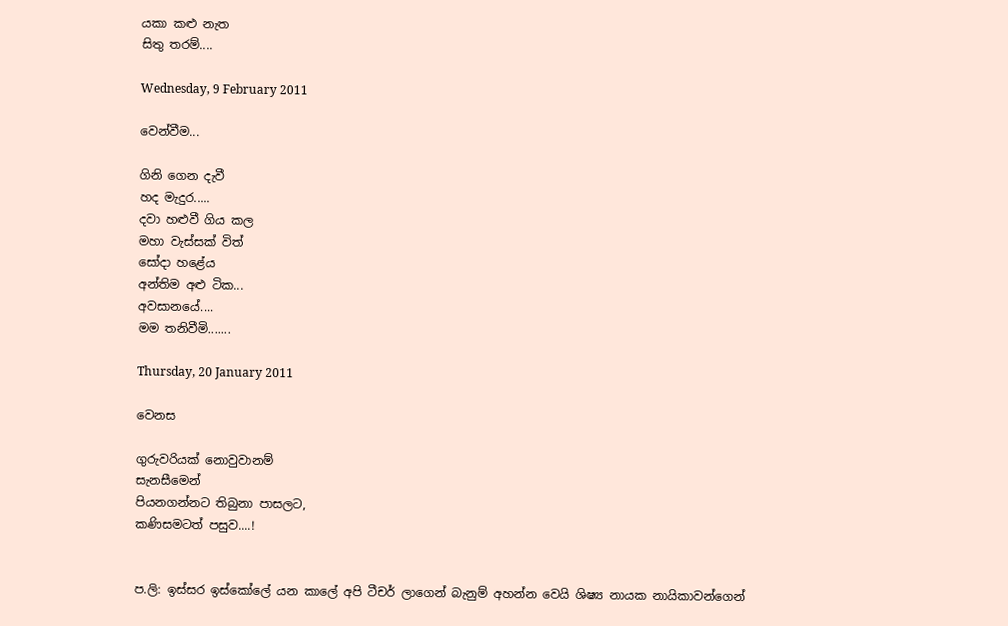යකා කළු නැත
සිතු තරම්....

Wednesday, 9 February 2011

වෙන්වීම...

ගිනි ගෙන දැවී
හද මැදුර.....
දවා හළුවී ගිය කල
මහා වැස්සක් විත්
සෝදා හළේය
අන්තිම අළු ටික...
අවසානයේ....
මම තනිවීමි.......

Thursday, 20 January 2011

වෙනස

ගුරුවරියක් නොවුවානම්
සැනසීමෙන්
පියනගන්නට තිබුනා පාසලට,
කණිසමටත් පසුව....!


ප.ලි: ඉස්සර ඉස්කෝලේ යන කාලේ අපි ටීචර් ලාගෙන් බැනුම් අහන්න වෙයි ශිෂ්‍ය නායක නායිකාවන්ගෙන්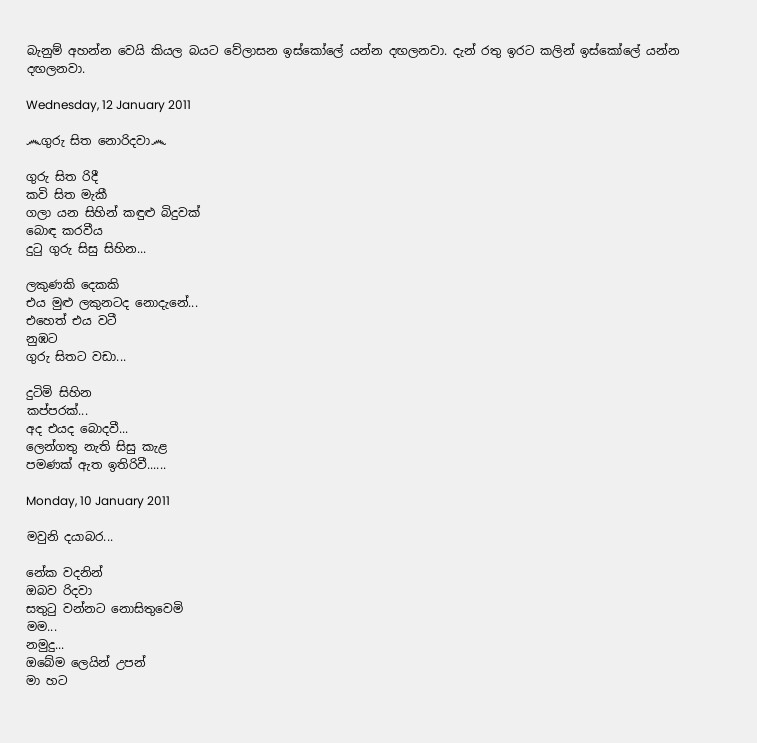බැනුම් අහන්න වෙයි කියල බයට වේලාසන ඉස්කෝලේ යන්න දඟලනවා. දැන් රතු ඉරට කලින් ඉස්කෝලේ යන්න දඟලනවා.

Wednesday, 12 January 2011

෴ගුරු සිත නොරිදවා෴

ගුරු සිත රිදී
කවි සිත මැකී
ගලා යන සිහින් කඳුළු බිදුවක්
බොඳ කරවීය
දුටු ගුරු සිසු සිහින...

ලකුණකි දෙකකි
එය මුළු ලකුනටද නොදැනේ...
එහෙත් එය වටී
නුඹට
ගුරු සිතට වඩා...

දුටිමි සිහින
කප්පරක්...
අද එයද බොදවී...
ලෙන්ගතු නැති සිසු කැළ
පමණක් ඇත ඉතිරිවී......

Monday, 10 January 2011

මවුනි දයාබර...

නේක වදනින්
ඔබව රිදවා
සතුටු වන්නට නොසිතුවෙමි
මම...
නමුදු...
ඔබේම ලෙයින් උපන්
මා හට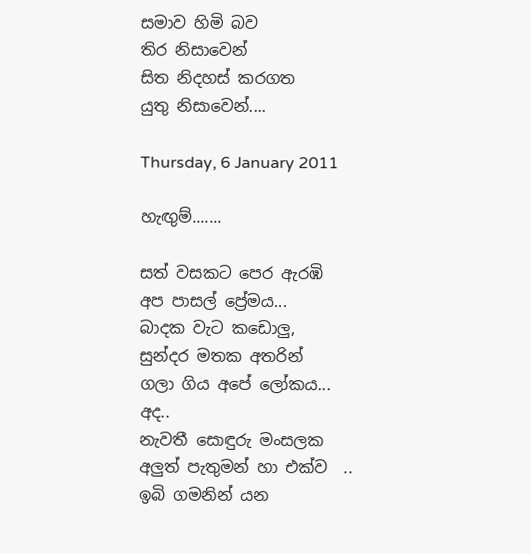සමාව හිමි බව
තිර නිසාවෙන්
සිත නිදහස් කරගත
යුතු නිසාවෙන්....

Thursday, 6 January 2011

හැඟුම්.......

සත් වසකට පෙර ඇරඹි
අප පාසල් ප්‍රේමය...
බාදක වැට කඩොලු,
සුන්දර මතක අතරින්
ගලා ගිය අපේ ලෝකය...
අද..
නැවතී සොඳුරු මංසලක
අලුත් පැතුමන් හා එක්ව  ..
ඉබි ගමනින් යන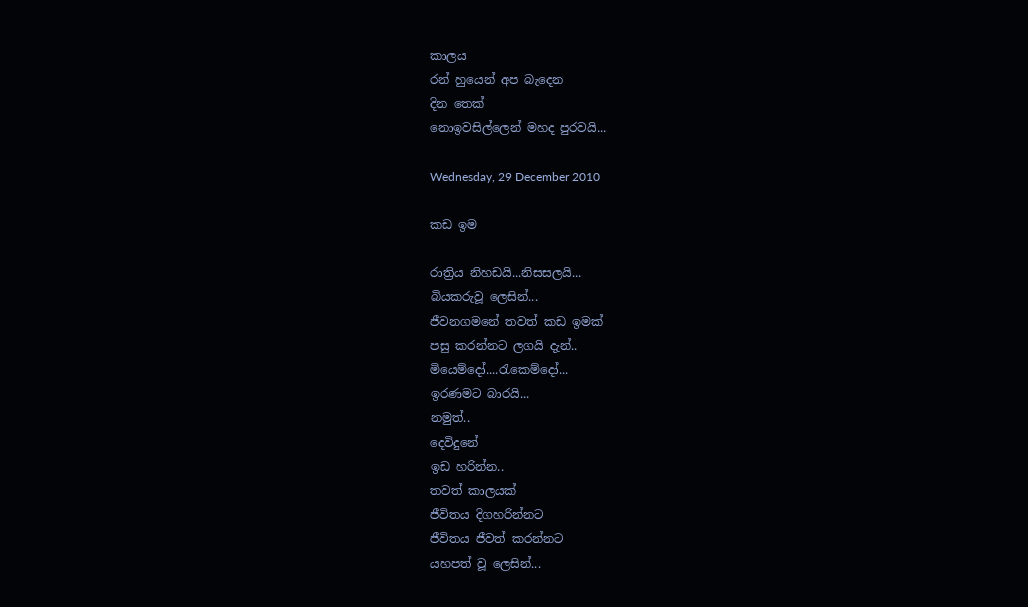කාලය
රන් හුයෙන් අප බැදෙන
දින තෙක්
නොඉවසිල්ලෙන් මහද පුරවයි...

Wednesday, 29 December 2010

කඩ ඉම

රාත්‍රිය නිහඩයි...නිසසලයි...
බියකරුවූ ලෙසින්...
ජීවනගමනේ තවත් කඩ ඉමක්‌
පසු කරන්නට ලගයි දැන්..
මියෙම්දෝ....රැකෙම්දෝ...
ඉරණමට බාරයි...
නමුත්..
දෙවිදුනේ
ඉඩ හරින්න..
තවත් කාලයක්
ජීවිතය දිගහරින්නට
ජීවිතය ජීවත් කරන්නට
යහපත් වූ ලෙසින්...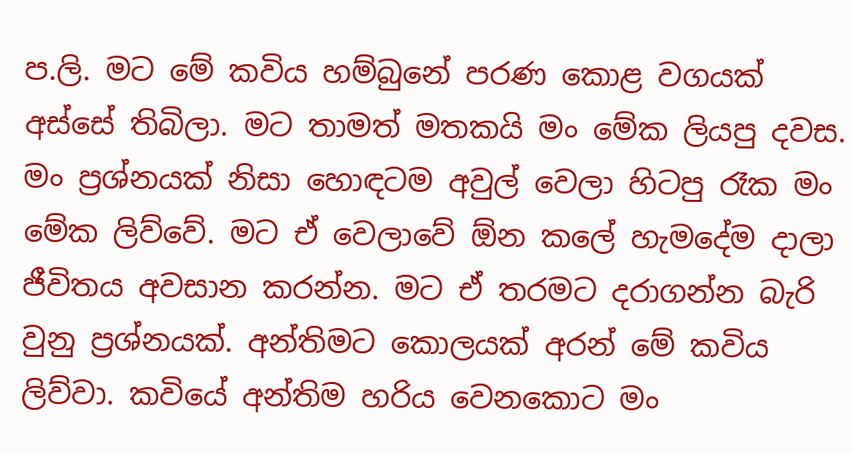ප.ලි. මට මේ කවිය හම්බුනේ පරණ කොළ වගයක් අස්සේ තිබිලා. මට තාමත් මතකයි මං මේක ලියපු දවස. මං ප්‍රශ්නයක් නිසා හොඳටම අවුල් වෙලා හිටපු රෑක මං  මේක ලිව්වේ. මට ඒ වෙලාවේ ඕන කලේ හැමදේම දාලා ජීවිතය අවසාන කරන්න. මට ඒ තරමට දරාගන්න බැරි වුනු ප්‍රශ්නයක්. අන්තිමට කොලයක් අරන් මේ කවිය ලිව්වා. කවියේ අන්තිම හරිය වෙනකොට මං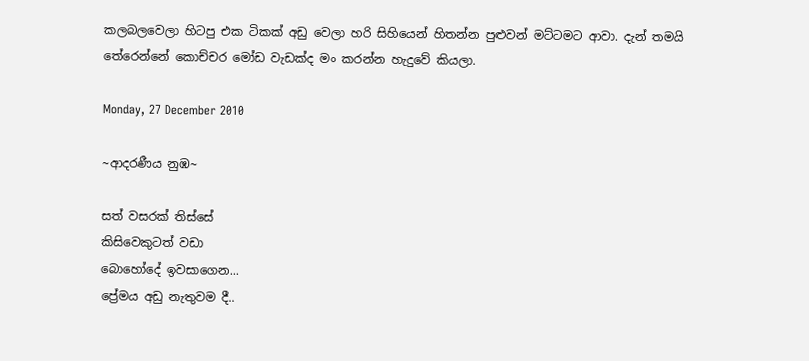කලබලවෙලා හිටපු එක ටිකක් අඩු වෙලා හරි සිහියෙන් හිතන්න පුළුවන් මට්ටමට ආවා. දැන් තමයි තේරෙන්නේ කොච්චර මෝඩ වැඩක්ද මං කරන්න හැදුවේ කියලා.

Monday, 27 December 2010

~ආදරණීය නුඹ~

සත් වසරක් තිස්සේ
කිසිවෙකුටත් වඩා
බොහෝදේ ඉවසාගෙන...
ප්‍රේමය අඩු නැතුවම දී..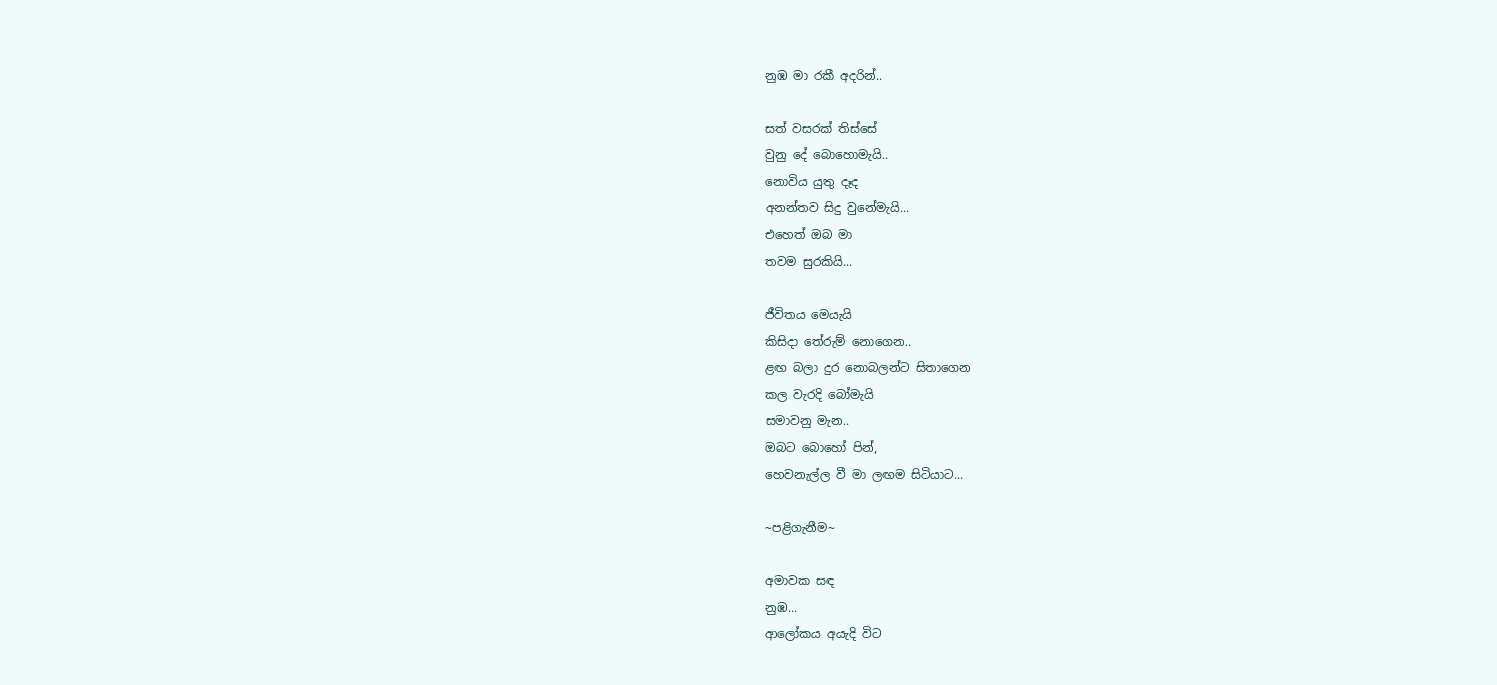නුඹ මා රකී අදරින්..

සත් වසරක් තිස්සේ
වුනු දේ බොහොමැයි..
නොවිය යුතු දෑද
අනන්තව සිදු වුනේමැයි...
එහෙත් ඔබ මා
තවම සුරකියි...

ජීවිතය මෙයැයි
කිසිදා තේරුම් නොගෙන..
ළඟ බලා දුර නොබලන්ට සිතාගෙන
කල වැරදි බෝමැයි
සමාවනු මැන..
ඔබට බොහෝ පින්,
හෙවනැල්ල වී මා ලඟම සිටියාට...

~පළිගැනීම~

අමාවක සඳ
නුඹ...
ආලෝකය අයැදි විට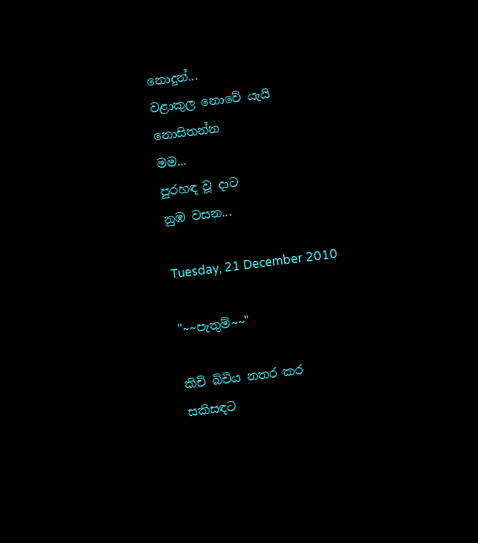නොදුන්...
වළාකුල නොවේ යැයි
නොසිතන්න
මම...
පුරහඳ වූ දාට
නුඹ වසන...

Tuesday, 21 December 2010

"~~පැතුම්~~"

කිචි බිචිය නතර කර
සකිසඳට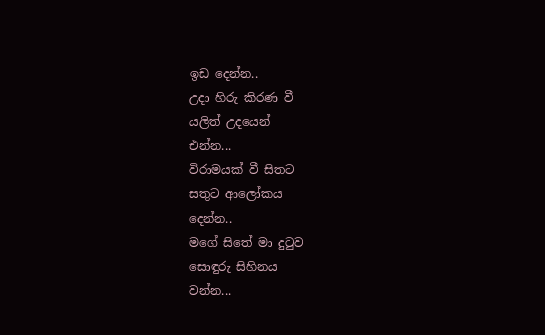ඉඩ දෙන්න..
උදා හිරු කිරණ වී
යලිත් උදයෙන්
එන්න...
විරාමයක් වී සිතට
සතුට ආලෝකය
දෙන්න..
මගේ සිතේ මා දුටුව
සොඳුරු සිහිනය
වන්න...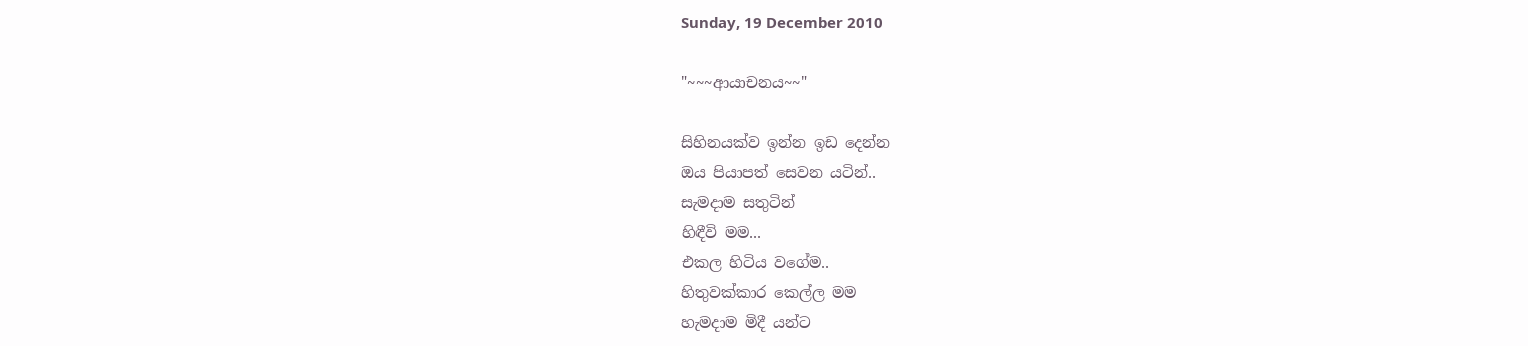Sunday, 19 December 2010

"~~~ආයාචනය~~"

සිහිනයක්ව ඉන්න ඉඩ දෙන්න
ඔය පියාපත් සෙවන යටින්..
සැමදාම සතුටින්
හිඳීවි මම...
එකල හිටිය වගේම..
හිතුවක්කාර කෙල්ල මම
හැමදාම මිදී යන්ට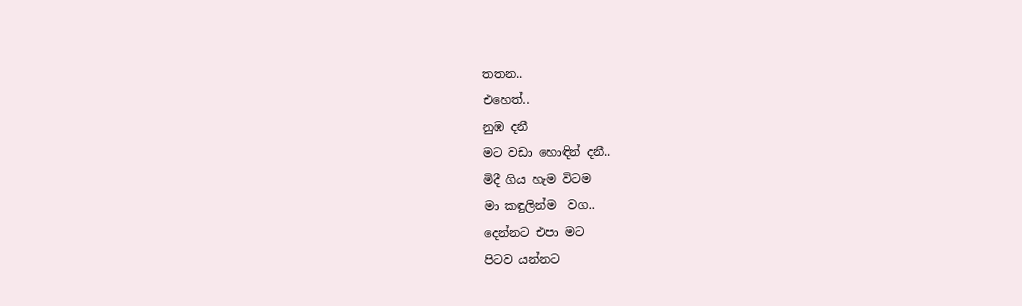තතන..
එහෙත්..
නුඹ දනී
මට වඩා හොඳින් දනී..
මිදී ගිය හැම විටම
මා කඳුලින්ම  වග..
දෙන්නට එපා මට
පිටව යන්නට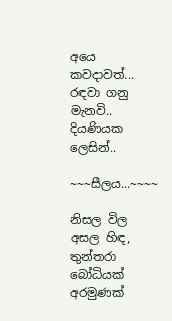අයෙ කවදාවත්...
රඳවා ගනු මැනවි..
දියණියක ලෙසින්..

~~~සීලය...~~~~

නිසල විල අසල හිඳ,
තුන්තරා බෝධියක්
අරමුණක්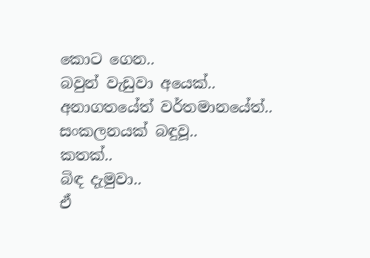කොට ගෙන..
බවුන් වැඩුවා අයෙක්..
අනාගතයේත් වර්තමානයේත්..
සංකලනයක් බඳුවූ..
කතක්..
බිඳ දැමුවා..
ඒ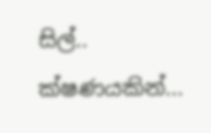සිල්..
ක්ෂණයකින්...